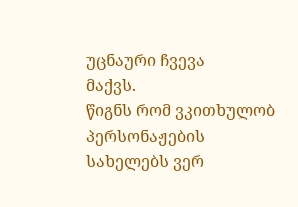უცნაური ჩვევა
მაქვს.
წიგნს რომ ვკითხულობ პერსონაჟების სახელებს ვერ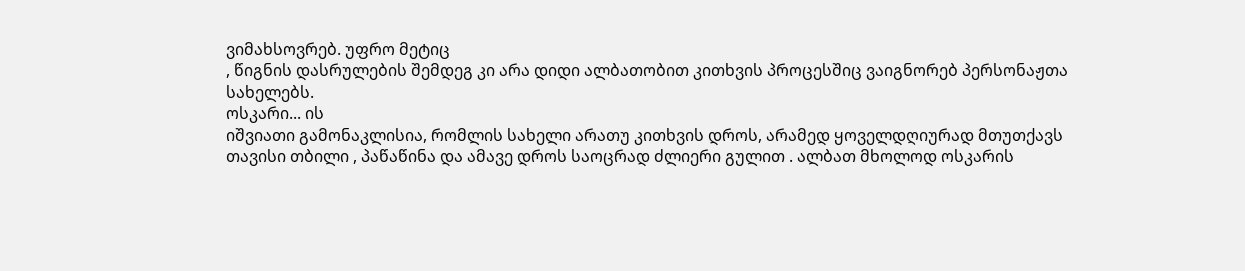ვიმახსოვრებ. უფრო მეტიც
, წიგნის დასრულების შემდეგ კი არა დიდი ალბათობით კითხვის პროცესშიც ვაიგნორებ პერსონაჟთა
სახელებს.
ოსკარი... ის
იშვიათი გამონაკლისია, რომლის სახელი არათუ კითხვის დროს, არამედ ყოველდღიურად მთუთქავს
თავისი თბილი , პაწაწინა და ამავე დროს საოცრად ძლიერი გულით . ალბათ მხოლოდ ოსკარის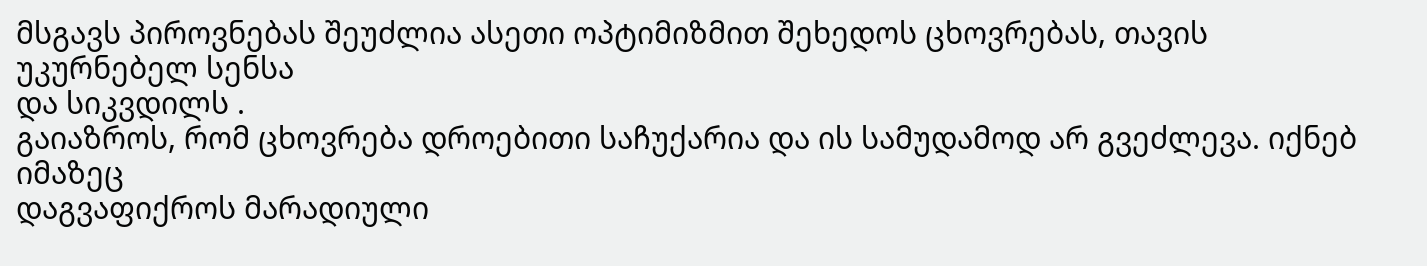მსგავს პიროვნებას შეუძლია ასეთი ოპტიმიზმით შეხედოს ცხოვრებას, თავის უკურნებელ სენსა
და სიკვდილს .
გაიაზროს, რომ ცხოვრება დროებითი საჩუქარია და ის სამუდამოდ არ გვეძლევა. იქნებ იმაზეც
დაგვაფიქროს მარადიული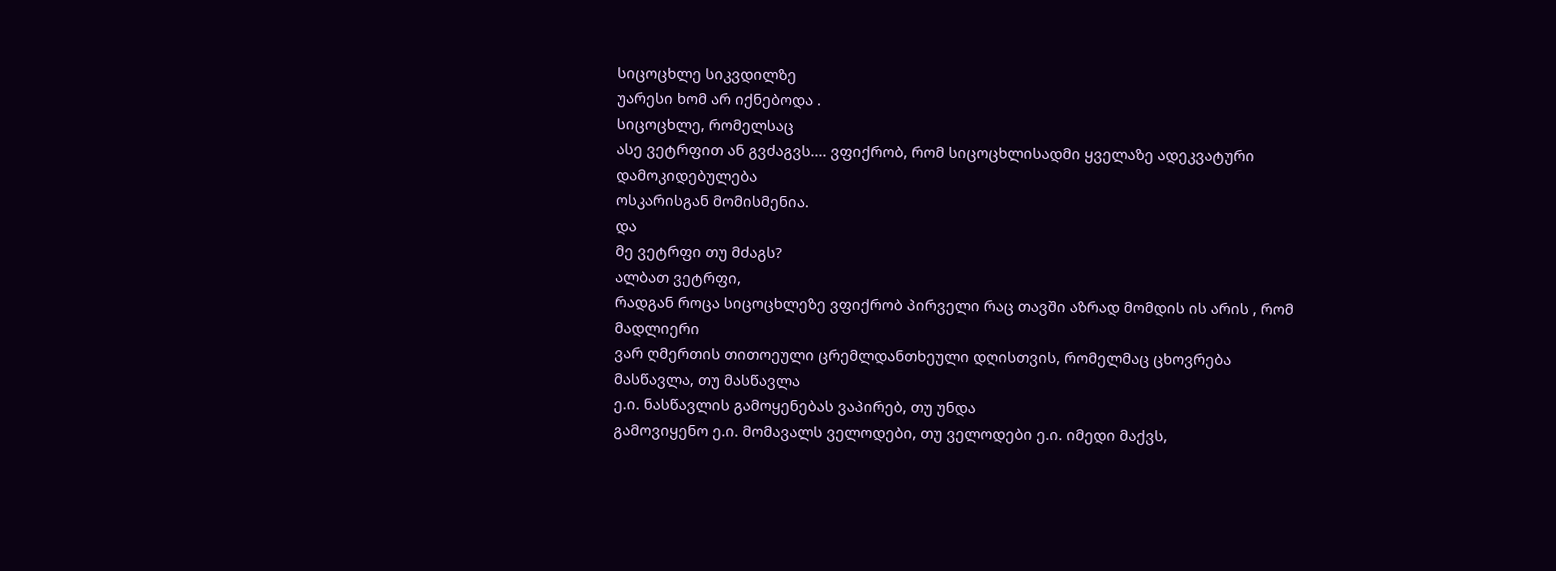სიცოცხლე სიკვდილზე
უარესი ხომ არ იქნებოდა .
სიცოცხლე, რომელსაც
ასე ვეტრფით ან გვძაგვს.... ვფიქრობ, რომ სიცოცხლისადმი ყველაზე ადეკვატური დამოკიდებულება
ოსკარისგან მომისმენია.
და
მე ვეტრფი თუ მძაგს?
ალბათ ვეტრფი,
რადგან როცა სიცოცხლეზე ვფიქრობ პირველი რაც თავში აზრად მომდის ის არის , რომ მადლიერი
ვარ ღმერთის თითოეული ცრემლდანთხეული დღისთვის, რომელმაც ცხოვრება მასწავლა, თუ მასწავლა
ე.ი. ნასწავლის გამოყენებას ვაპირებ, თუ უნდა
გამოვიყენო ე.ი. მომავალს ველოდები, თუ ველოდები ე.ი. იმედი მაქვს,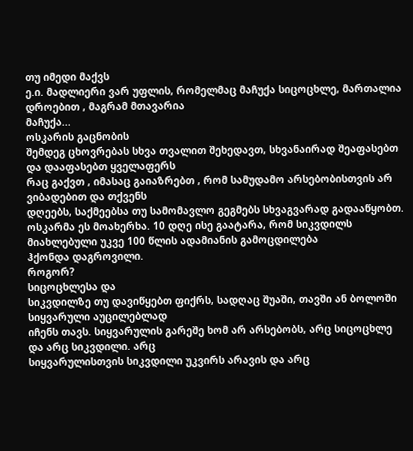თუ იმედი მაქვს
ე.ი. მადლიერი ვარ უფლის, რომელმაც მაჩუქა სიცოცხლე, მართალია დროებით , მაგრამ მთავარია
მაჩუქა...
ოსკარის გაცნობის
შემდეგ ცხოვრებას სხვა თვალით შეხედავთ, სხვანაირად შეაფასებთ და დააფასებთ ყველაფერს
რაც გაქვთ , იმასაც გაიაზრებთ , რომ სამუდამო არსებობისთვის არ ვიბადებით და თქვენს
დღეებს, საქმეებსა თუ სამომავლო გეგმებს სხვაგვარად გადააწყობთ. ოსკარმა ეს მოახერხა. 10 დღე ისე გაატარა, რომ სიკვდილს მიახლებული უკვე 100 წლის ადამიანის გამოცდილება
ჰქონდა დაგროვილი.
როგორ?
სიცოცხლესა და
სიკვდილზე თუ დავიწყებთ ფიქრს, სადღაც შუაში, თავში ან ბოლოში სიყვარული აუცილებლად
იჩენს თავს. სიყვარულის გარეშე ხომ არ არსებობს, არც სიცოცხლე და არც სიკვდილი. არც
სიყვარულისთვის სიკვდილი უკვირს არავის და არც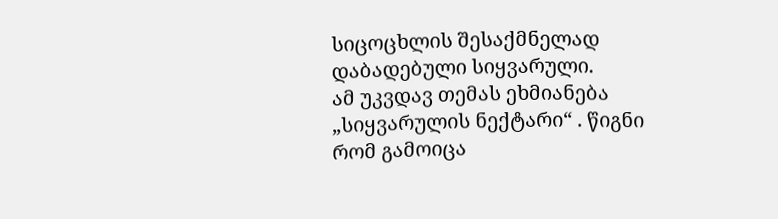სიცოცხლის შესაქმნელად დაბადებული სიყვარული.
ამ უკვდავ თემას ეხმიანება „სიყვარულის ნექტარი“ . წიგნი რომ გამოიცა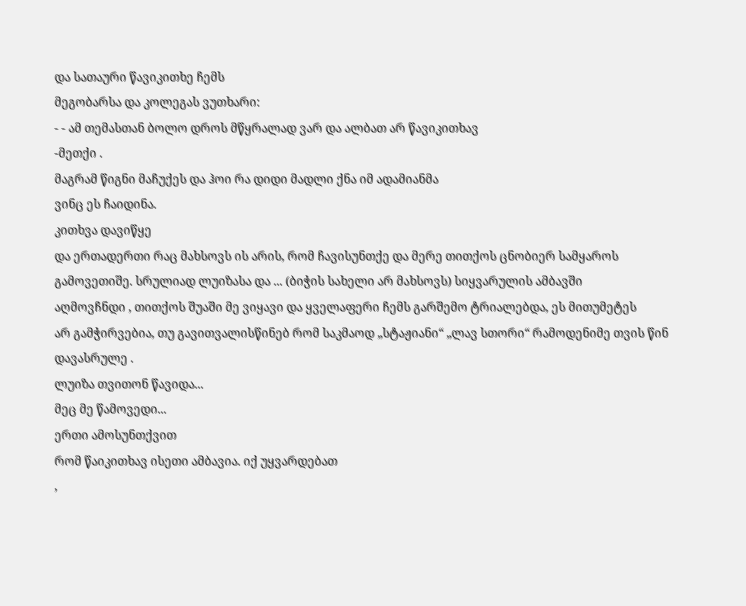და სათაური წავიკითხე ჩემს
მეგობარსა და კოლეგას ვუთხარი:
- - ამ თემასთან ბოლო დროს მწყრალად ვარ და ალბათ არ წავიკითხავ
-მეთქი .
მაგრამ წიგნი მაჩუქეს და ჰოი რა დიდი მადლი ქნა იმ ადამიანმა
ვინც ეს ჩაიდინა.
კითხვა დავიწყე
და ერთადერთი რაც მახსოვს ის არის, რომ ჩავისუნთქე და მერე თითქოს ცნობიერ სამყაროს
გამოვეთიშე. სრულიად ლუიზასა და ... (ბიჭის სახელი არ მახსოვს) სიყვარულის ამბავში
აღმოვჩნდი , თითქოს შუაში მე ვიყავი და ყველაფერი ჩემს გარშემო ტრიალებდა, ეს მითუმეტეს
არ გამჭირვებია, თუ გავითვალისწინებ რომ საკმაოდ „სტაჟიანი“ „ლავ სთორი“ რამოდენიმე თვის წინ დავასრულე .
ლუიზა თვითონ წავიდა...
მეც მე წამოვედი...
ერთი ამოსუნთქვით
რომ წაიკითხავ ისეთი ამბავია. იქ უყვარდებათ
,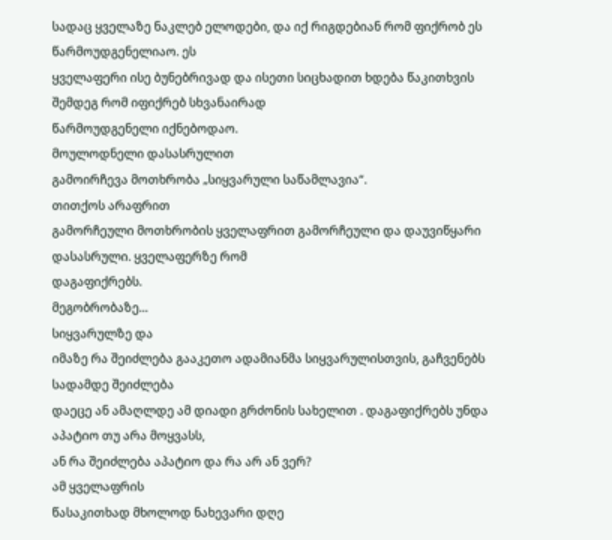სადაც ყველაზე ნაკლებ ელოდები, და იქ რიგდებიან რომ ფიქრობ ეს წარმოუდგენელიაო. ეს
ყველაფერი ისე ბუნებრივად და ისეთი სიცხადით ხდება წაკითხვის შემდეგ რომ იფიქრებ სხვანაირად
წარმოუდგენელი იქნებოდაო.
მოულოდნელი დასასრულით
გამოირჩევა მოთხრობა „სიყვარული საწამლავია“.
თითქოს არაფრით
გამორჩეული მოთხრობის ყველაფრით გამორჩეული და დაუვიწყარი დასასრული. ყველაფერზე რომ
დაგაფიქრებს.
მეგობრობაზე...
სიყვარულზე და
იმაზე რა შეიძლება გააკეთო ადამიანმა სიყვარულისთვის, გაჩვენებს სადამდე შეიძლება
დაეცე ან ამაღლდე ამ დიადი გრძონის სახელით . დაგაფიქრებს უნდა აპატიო თუ არა მოყვასს,
ან რა შეიძლება აპატიო და რა არ ან ვერ?
ამ ყველაფრის
წასაკითხად მხოლოდ ნახევარი დღე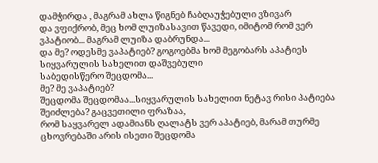დამჭირდა , მაგრამ ახლა წიგნებ ჩაბღაუჭებული ვზივარ
და ვფიქრობ, მეც ხომ ლუიზასავით წავედი, იმიტომ რომ ვერ ვპატიობ... მაგრამ ლუიზა დაბრუნდა...
და მე? ოდესმე ვაპატიებ? გოგოებმა ხომ მეგობარს აპატიეს სიყვარულის სახელით დაშვებული
საბედისწერო შეცდომა...
მე? მე ვაპატიებ?
შეცდომა შეცდომაა...სიყვარულის სახელით ნეტავ რისი პატიება შეიძლება? გაცვეთილი ფრაზაა,
რომ საყვარელ ადამიანს ღალატს ვერ აპატიებ, მარამ თურმე ცხოვრებაში არის ისეთი შეცდომა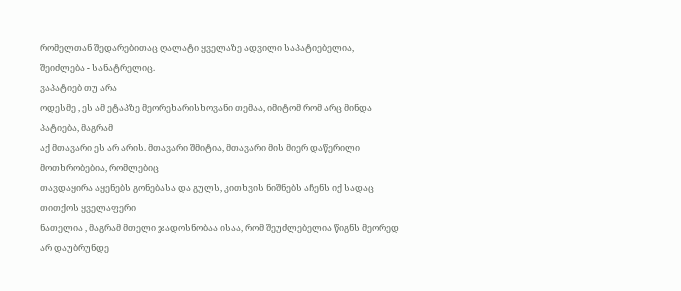რომელთან შედარებითაც ღალატი ყველაზე ადვილი საპატიებელია, შეიძლება - სანატრელიც.
ვაპატიებ თუ არა
ოდესმე , ეს ამ ეტაპზე მეორეხარისხოვანი თემაა, იმიტომ რომ არც მინდა პატიება, მაგრამ
აქ მთავარი ეს არ არის. მთავარი შმიტია, მთავარი მის მიერ დაწერილი მოთხრობებია, რომლებიც
თავდაყირა აყენებს გონებასა და გულს, კითხვის ნიშნებს აჩენს იქ სადაც თითქოს ყველაფერი
ნათელია , მაგრამ მთელი ჯადოსნობაა ისაა, რომ შეუძლებელია წიგნს მეორედ არ დაუბრუნდე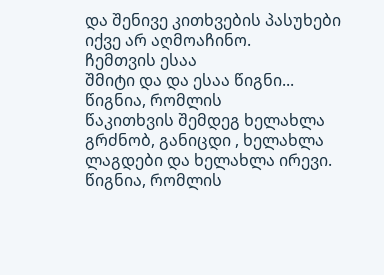და შენივე კითხვების პასუხები იქვე არ აღმოაჩინო.
ჩემთვის ესაა
შმიტი და და ესაა წიგნი...
წიგნია, რომლის
წაკითხვის შემდეგ ხელახლა გრძნობ, განიცდი , ხელახლა ლაგდები და ხელახლა ირევი.
წიგნია, რომლის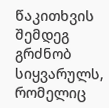წაკითხვის შემდეგ გრძნობ სიყვარულს, რომელიც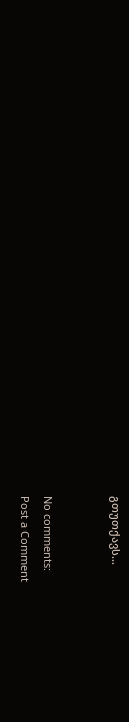გთუთქავს...


No comments:
Post a Comment